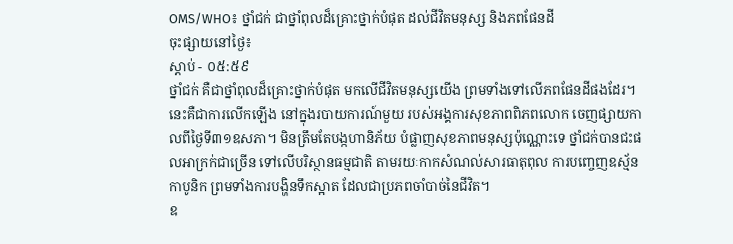OMS/WHO៖ ថ្នាំជក់ ជាថ្នាំពុលដ៏គ្រោះថ្នាក់បំផុត ដល់ជីវិតមនុស្ស និងភពផែនដី
ចុះផ្សាយនៅថ្ងៃ៖
ស្តាប់ - ០៥:៥៩
ថ្នាំជក់ គឺជាថ្នាំពុលដ៏គ្រោះថ្នាក់បំផុត មកលើជីវិតមនុស្សយើង ព្រមទាំងទៅលើភពផែនដីផងដែរ។ នេះគឺជាការលើកឡើង នៅក្នុងរបាយការណ៍មួយ របស់អង្គការសុខភាពពិភពលោក ចេញផ្សាយកាលពីថ្ងៃទី៣១ឧសភា។ មិនត្រឹមតែបង្កហានិភ័យ បំផ្លាញសុខភាពមនុស្សប៉ុណ្ណោះទេ ថ្នាំជក់បានជះផលអាក្រក់ជាច្រើន ទៅលើបរិស្ថានធម្មជាតិ តាមរយៈកាកសំណល់សារធាតុពុល ការបញ្ចេញឧស្ម័នកាបូនិក ព្រមទាំងការបង្ហិនទឹកស្អាត ដែលជាប្រភពចាំបាច់នៃជីវិត។
ឧ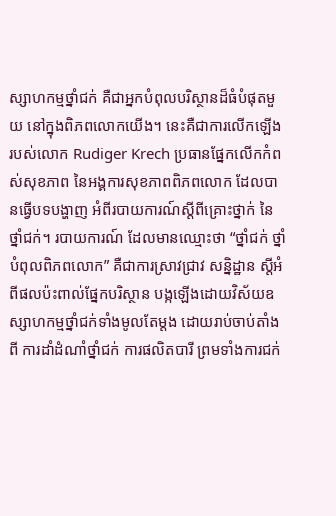ស្សាហកម្មថ្នាំជក់ គឺជាអ្នកបំពុលបរិស្ថានដ៏ធំបំផុតមួយ នៅក្នុងពិភពលោកយើង។ នេះគឺជាការលើកឡើង របស់លោក Rudiger Krech ប្រធានផ្នែកលើកកំពស់សុខភាព នៃអង្គការសុខភាពពិភពលោក ដែលបានធ្វើបទបង្ហាញ អំពីរបាយការណ៍ស្តីពីគ្រោះថ្នាក់ នៃថ្នាំជក់។ របាយការណ៍ ដែលមានឈ្មោះថា “ថ្នាំជក់ ថ្នាំបំពុលពិភពលោក” គឺជាការស្រាវជ្រាវ សន្និដ្ឋាន ស្តីអំពីផលប៉ះពាល់ផ្នែកបរិស្ថាន បង្កឡើងដោយវិស័យឧស្សាហកម្មថ្នាំជក់ទាំងមូលតែម្តង ដោយរាប់ចាប់តាំងពី ការដាំដំណាំថ្នាំជក់ ការផលិតបារី ព្រមទាំងការជក់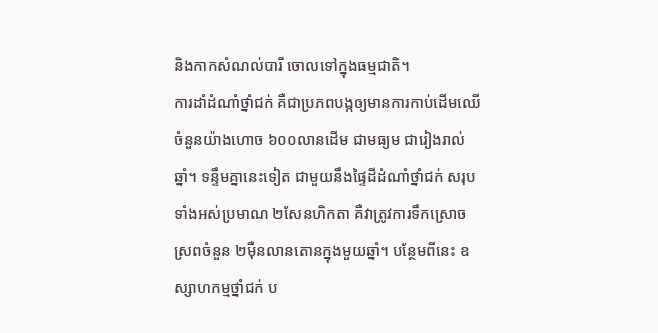និងកាកសំណល់បារី ចោលទៅក្នុងធម្មជាតិ។
ការដាំដំណាំថ្នាំជក់ គឺជាប្រភពបង្កឲ្យមានការកាប់ដើមឈើ ចំនួនយ៉ាងហោច ៦០០លានដើម ជាមធ្យម ជារៀងរាល់ឆ្នាំ។ ទន្ទឹមគ្នានេះទៀត ជាមួយនឹងផ្ទៃដីដំណាំថ្នាំជក់ សរុបទាំងអស់ប្រមាណ ២សែនហិកតា គឺវាត្រូវការទឹកស្រោចស្រពចំនួន ២ម៉ឺនលានតោនក្នុងមួយឆ្នាំ។ បន្ថែមពីនេះ ឧស្សាហកម្មថ្នាំជក់ ប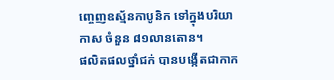ញ្ចេញឧស្ម័នកាបូនិក ទៅក្នុងបរិយាកាស ចំនួន ៨១លានតោន។
ផលិតផលថ្នាំជក់ បានបង្កើតជាកាក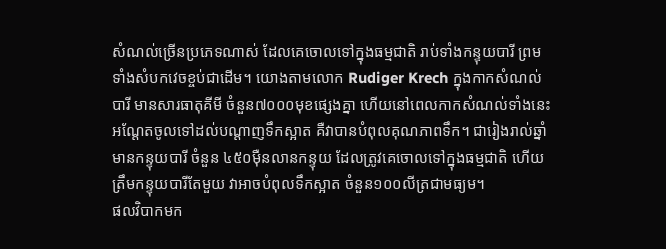សំណល់ច្រើនប្រភេទណាស់ ដែលគេចោលទៅក្នុងធម្មជាតិ រាប់ទាំងកន្ទុយបារី ព្រមទាំងសំបកវេចខ្ចប់ជាដើម។ យោងតាមលោក Rudiger Krech ក្នុងកាកសំណល់បារី មានសារធាតុគីមី ចំនួន៧០០០មុខផ្សេងគ្នា ហើយនៅពេលកាកសំណល់ទាំងនេះ អណ្តែតចូលទៅដល់បណ្តាញទឹកស្អាត គឺវាបានបំពុលគុណភាពទឹក។ ជារៀងរាល់ឆ្នាំ មានកន្ទុយបារី ចំនួន ៤៥០ម៉ឺនលានកន្ទុយ ដែលត្រូវគេចោលទៅក្នុងធម្មជាតិ ហើយត្រឹមកន្ទុយបារីតែមួយ វាអាចបំពុលទឹកស្អាត ចំនួន១០០លីត្រជាមធ្យម។
ផលវិបាកមក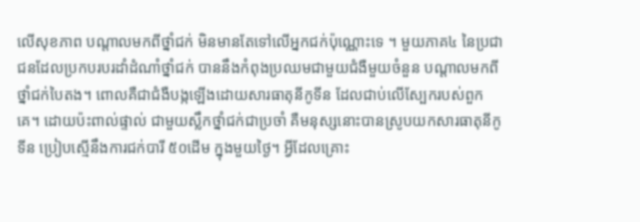លើសុខភាព បណ្តាលមកពីថ្នាំជក់ មិនមានតែទៅលើអ្នកជក់ប៉ុណ្ណោះទេ ។ មួយភាគ៤ នៃប្រជាជនដែលប្រកបរបរដាំដំណាំថ្នាំជក់ បាននឹងកំពុងប្រឈមជាមួយជំងឺមួយចំនួន បណ្តាលមកពីថ្នាំជក់បៃតង។ ពោលគឺជាជំងឺបង្កឡើងដោយសារធាតុនីកូទីន ដែលជាប់លើស្បែករបស់ពួកគេ។ ដោយប៉ះពាល់ផ្ទាល់ ជាមួយស្លឹកថ្នាំជក់ជាប្រចាំ គឺមនុស្សនោះបានស្រូបយកសារធាតុនីកូទីន ប្រៀបស្មើនឹងការជក់បារី ៥០ដើម ក្នុងមួយថ្ងៃ។ អ្វីដែលគ្រោះ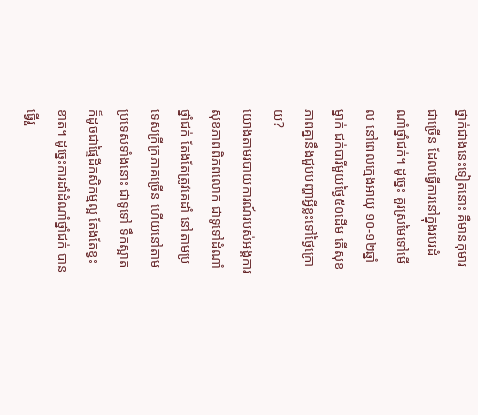ថ្នាក់ជាងនេះទៀតនោះ គឺមានកុមារជាច្រើន ដែលធ្វើការនៅក្នុងរបរដំណាំថ្នាំជក់។ ដូច្នេះ គួរស្រមៃទៅមើល នៅពេលក្មេងអាយុ ១០-១២ឆ្នាំម្នាក់ ជក់បារីមួយថ្ងៃ៥០ដើម តើសុខភាពគ្នានឹងជួបបញ្ហាអ្វីខ្លះទៅថ្ងៃក្រោយ?
យោងតាមរបាយការណ៍របស់អង្គការសុខភាពពិភពលោក ជាទូទៅដំណាំថ្នាំជក់ តែងតែត្រូវគេដាំ នៅតាមប្រទេសក្រីក្រភាគច្រើន ហើយនៅតាមប្រទេសទាំងនោះ ជាទូទៅ ទឹកស្អាត ក៏ដូចជាផ្ទៃដីកសិកម្មល្អ តែងតែខ្វះខាត។ ដូច្នេះការដាំដំណាំថ្នាំជក់ បានធ្វើរួ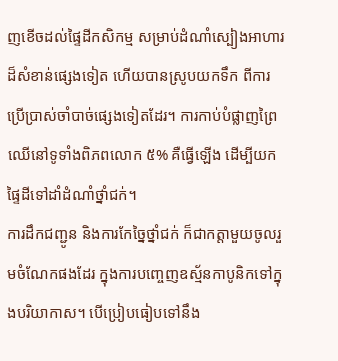ញខើចដល់ផ្ទៃដីកសិកម្ម សម្រាប់ដំណាំស្បៀងអាហារដ៏សំខាន់ផ្សេងទៀត ហើយបានស្រូបយកទឹក ពីការប្រើប្រាស់ចាំបាច់ផ្សេងទៀតដែរ។ ការកាប់បំផ្លាញព្រៃឈើនៅទូទាំងពិភពលោក ៥% គឺធ្វើឡើង ដើម្បីយកផ្ទៃដីទៅដាំដំណាំថ្នាំជក់។
ការដឹកជញ្ជូន និងការកែច្នៃថ្នាំជក់ ក៏ជាកត្តាមួយចូលរួមចំណែកផងដែរ ក្នុងការបញ្ចេញឧស្ម័នកាបូនិកទៅក្នុងបរិយាកាស។ បើប្រៀបធៀបទៅនឹង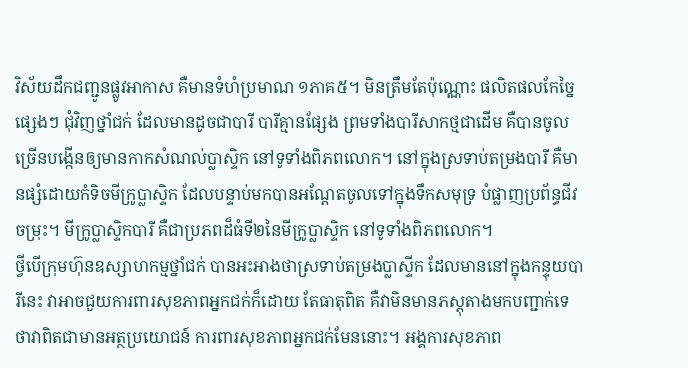វិស័យដឹកជញ្ជូនផ្លូវអាកាស គឺមានទំហំប្រមាណ ១ភាគ៥។ មិនត្រឹមតែប៉ុណ្ណោះ ផលិតផលកែច្នៃផ្សេងៗ ជុំវិញថ្នាំជក់ ដែលមានដូចជាបារី បារីគ្មានផ្សែង ព្រមទាំងបារីសាកថ្មជាដើម គឺបានចូលច្រើនបង្កើនឲ្យមានកាកសំណល់ប្លាស្ទិក នៅទូទាំងពិភពលោក។ នៅក្នុងស្រទាប់តម្រងបារី គឺមានផ្សំដោយកំទិចមីក្រូប្លាស្ទិក ដែលបន្ទាប់មកបានអណ្តែតចូលទៅក្នុងទឹកសមុទ្រ បំផ្លាញប្រព័ន្ធជីវចម្រុះ។ មីក្រូប្លាស្ទិកបារី គឺជាប្រភពដ៏ធំទី២នៃមីក្រូប្លាស្ទិក នៅទូទាំងពិភពលោក។
ថ្វីបើក្រុមហ៊ុនឧស្សាហកម្មថ្នាំជក់ បានអះអាងថាស្រទាប់តម្រងប្លាស្ទីក ដែលមាននៅក្នុងកន្ទុយបារីនេះ វាអាចជួយការពារសុខភាពអ្នកជក់ក៏ដោយ តែធាតុពិត គឺវាមិនមានភស្តុតាងមកបញ្ជាក់ទេ ថាវាពិតជាមានអត្ថប្រយោជន៍ ការពារសុខភាពអ្នកជក់មែននោះ។ អង្គការសុខភាព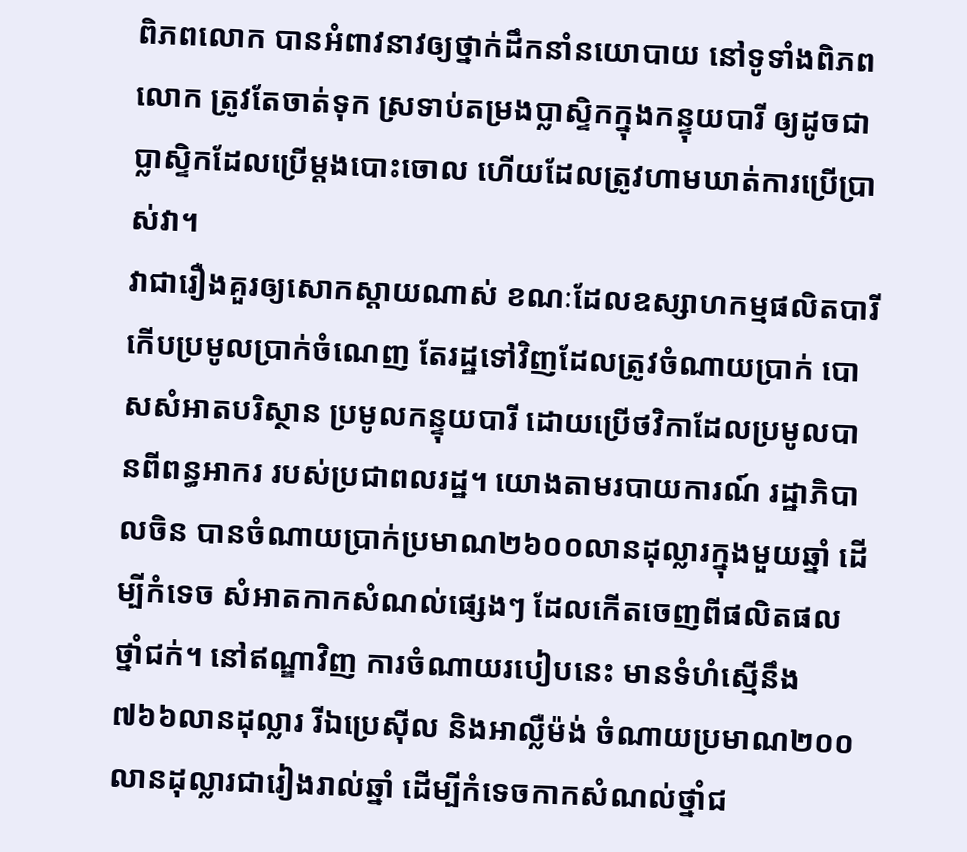ពិភពលោក បានអំពាវនាវឲ្យថ្នាក់ដឹកនាំនយោបាយ នៅទូទាំងពិភពលោក ត្រូវតែចាត់ទុក ស្រទាប់តម្រងប្លាស្ទិកក្នុងកន្ទុយបារី ឲ្យដូចជាប្លាស្ទិកដែលប្រើម្តងបោះចោល ហើយដែលត្រូវហាមឃាត់ការប្រើប្រាស់វា។
វាជារឿងគួរឲ្យសោកស្តាយណាស់ ខណៈដែលឧស្សាហកម្មផលិតបារី កើបប្រមូលប្រាក់ចំណេញ តែរដ្ឋទៅវិញដែលត្រូវចំណាយប្រាក់ បោសសំអាតបរិស្ថាន ប្រមូលកន្ទុយបារី ដោយប្រើថវិកាដែលប្រមូលបានពីពន្ធអាករ របស់ប្រជាពលរដ្ឋ។ យោងតាមរបាយការណ៍ រដ្ឋាភិបាលចិន បានចំណាយប្រាក់ប្រមាណ២៦០០លានដុល្លារក្នុងមួយឆ្នាំ ដើម្បីកំទេច សំអាតកាកសំណល់ផ្សេងៗ ដែលកើតចេញពីផលិតផលថ្នាំជក់។ នៅឥណ្ឌាវិញ ការចំណាយរបៀបនេះ មានទំហំស្មើនឹង ៧៦៦លានដុល្លារ រីឯប្រេស៊ីល និងអាល្លឺម៉ង់ ចំណាយប្រមាណ២០០លានដុល្លារជារៀងរាល់ឆ្នាំ ដើម្បីកំទេចកាកសំណល់ថ្នាំជ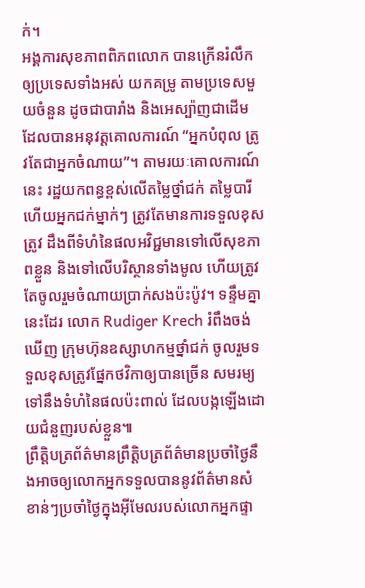ក់។
អង្គការសុខភាពពិភពលោក បានក្រើនរំលឹក ឲ្យប្រទេសទាំងអស់ យកគម្រូ តាមប្រទេសមួយចំនួន ដូចជាបារាំង និងអេស្ប៉ាញជាដើម ដែលបានអនុវត្តគោលការណ៍ “អ្នកបំពុល ត្រូវតែជាអ្នកចំណាយ”។ តាមរយៈគោលការណ៍នេះ រដ្ឋយកពន្ធខ្ពស់លើតម្លៃថ្នាំជក់ តម្លៃបារី ហើយអ្នកជក់ម្នាក់ៗ ត្រូវតែមានការទទួលខុសត្រូវ ដឹងពីទំហំនៃផលអវិជ្ជមានទៅលើសុខភាពខ្លួន និងទៅលើបរិស្ថានទាំងមូល ហើយត្រូវតែចូលរួមចំណាយប្រាក់សងប៉ះប៉ូវ។ ទន្ទឹមគ្នានេះដែរ លោក Rudiger Krech រំពឹងចង់ឃើញ ក្រុមហ៊ុនឧស្សាហកម្មថ្នាំជក់ ចូលរួមទទួលខុសត្រូវផ្នែកថវិកាឲ្យបានច្រើន សមរម្យទៅនឹងទំហំនៃផលប៉ះពាល់ ដែលបង្កឡើងដោយជំនួញរបស់ខ្លួន៕
ព្រឹត្តិបត្រព័ត៌មានព្រឹត្តិបត្រព័ត៌មានប្រចាំថ្ងៃនឹងអាចឲ្យលោកអ្នកទទួលបាននូវព័ត៌មានសំខាន់ៗប្រចាំថ្ងៃក្នុងអ៊ីមែលរបស់លោកអ្នកផ្ទា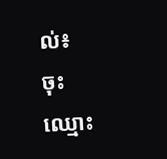ល់៖
ចុះឈ្មោះ